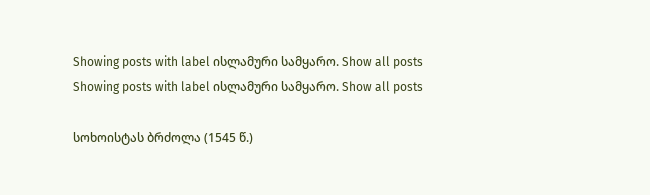Showing posts with label ისლამური სამყარო. Show all posts
Showing posts with label ისლამური სამყარო. Show all posts

სოხოისტას ბრძოლა (1545 წ.)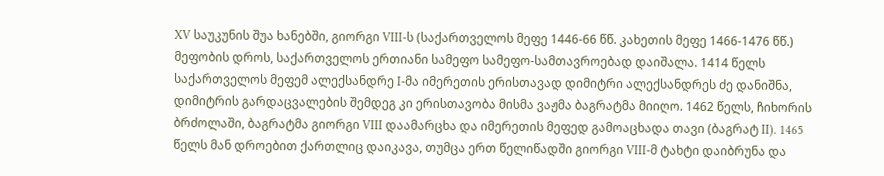XV საუკუნის შუა ხანებში, გიორგი VIII-ს (საქართველოს მეფე 1446-66 წწ. კახეთის მეფე 1466-1476 წწ.) მეფობის დროს, საქართველოს ერთიანი სამეფო სამეფო-სამთავროებად დაიშალა. 1414 წელს საქართველოს მეფემ ალექსანდრე I-მა იმერეთის ერისთავად დიმიტრი ალექსანდრეს ძე დანიშნა, დიმიტრის გარდაცვალების შემდეგ კი ერისთავობა მისმა ვაჟმა ბაგრატმა მიიღო. 1462 წელს, ჩიხორის ბრძოლაში, ბაგრატმა გიორგი VIII დაამარცხა და იმერეთის მეფედ გამოაცხადა თავი (ბაგრატ II). 1465 წელს მან დროებით ქართლიც დაიკავა, თუმცა ერთ წელიწადში გიორგი VIII-მ ტახტი დაიბრუნა და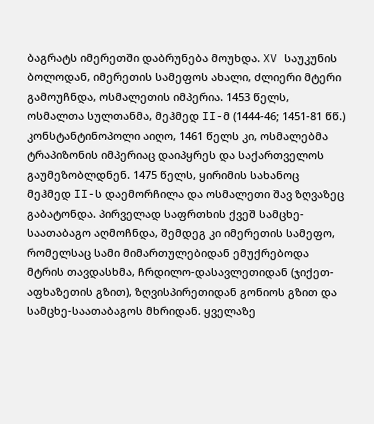ბაგრატს იმერეთში დაბრუნება მოუხდა. XV საუკუნის ბოლოდან, იმერეთის სამეფოს ახალი, ძლიერი მტერი გამოუჩნდა, ოსმალეთის იმპერია. 1453 წელს, ოსმალთა სულთანმა, მეჰმედ II-მ (1444-46; 1451-81 წწ.) კონსტანტინოპოლი აიღო, 1461 წელს კი, ოსმალებმა ტრაპიზონის იმპერიაც დაიპყრეს და საქართველოს გაუმეზობლდნენ. 1475 წელს, ყირიმის სახანოც მეჰმედ II-ს დაემორჩილა და ოსმალეთი შავ ზღვაზეც გაბატონდა. პირველად საფრთხის ქვეშ სამცხე-საათაბაგო აღმოჩნდა, შემდეგ კი იმერეთის სამეფო, რომელსაც სამი მიმართულებიდან ემუქრებოდა მტრის თავდასხმა, ჩრდილო-დასავლეთიდან (ჯიქეთ-აფხაზეთის გზით), ზღვისპირეთიდან გონიოს გზით და სამცხე-საათაბაგოს მხრიდან. ყველაზე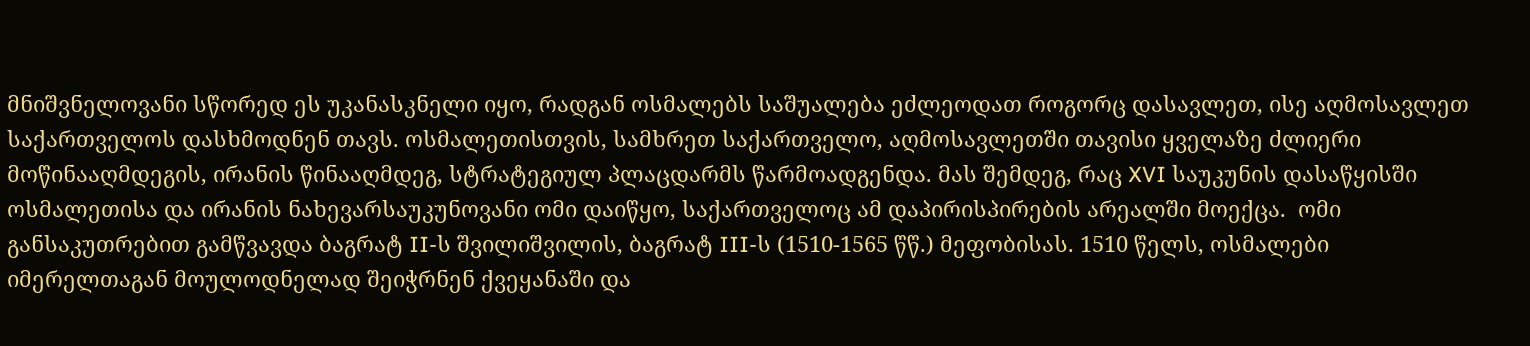მნიშვნელოვანი სწორედ ეს უკანასკნელი იყო, რადგან ოსმალებს საშუალება ეძლეოდათ როგორც დასავლეთ, ისე აღმოსავლეთ საქართველოს დასხმოდნენ თავს. ოსმალეთისთვის, სამხრეთ საქართველო, აღმოსავლეთში თავისი ყველაზე ძლიერი მოწინააღმდეგის, ირანის წინააღმდეგ, სტრატეგიულ პლაცდარმს წარმოადგენდა. მას შემდეგ, რაც XVI საუკუნის დასაწყისში ოსმალეთისა და ირანის ნახევარსაუკუნოვანი ომი დაიწყო, საქართველოც ამ დაპირისპირების არეალში მოექცა.  ომი განსაკუთრებით გამწვავდა ბაგრატ II-ს შვილიშვილის, ბაგრატ III-ს (1510-1565 წწ.) მეფობისას. 1510 წელს, ოსმალები იმერელთაგან მოულოდნელად შეიჭრნენ ქვეყანაში და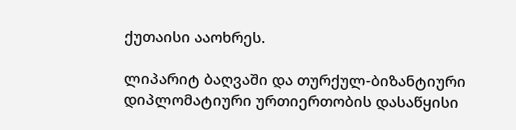ქუთაისი ააოხრეს.

ლიპარიტ ბაღვაში და თურქულ-ბიზანტიური დიპლომატიური ურთიერთობის დასაწყისი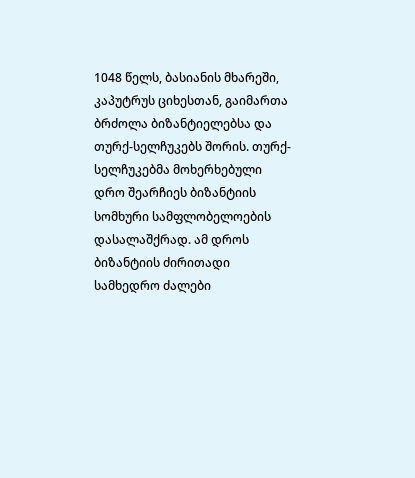1048 წელს, ბასიანის მხარეში, კაპუტრუს ციხესთან, გაიმართა ბრძოლა ბიზანტიელებსა და თურქ-სელჩუკებს შორის. თურქ-სელჩუკებმა მოხერხებული დრო შეარჩიეს ბიზანტიის სომხური სამფლობელოების დასალაშქრად. ამ დროს ბიზანტიის ძირითადი სამხედრო ძალები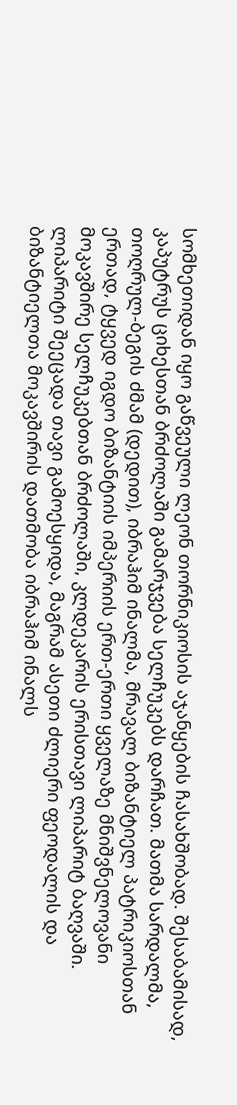სომხეთიდან იყო გაწვეული ლეონ თორნიკიოსის აჯანყების ჩასახშობად. შესაბამისად, კაპუტრუს ციხესთან ბრძოლაში გამარჯვება სელჩუკებს დარჩათ. მათმა სარდალმა, თოღრულ-ბეგის ძმამ (დედით), იბრაჰიმ ინალმა, მრავალ ბიზანტიელ პატრიკიოსთან ერთად, ტყვედ იგდო ბიზანტიის იმპერიის ერთ-ერთი ყველაზე მნიშვნელოვანი მოკავშირე სელჩუკებთან ბრძოლაში, კლდეკარის ერისთავი ლიპარიტ ბაღვაში. ლიპარიტი შეეცადა თავი გამოესყიდა, მაგრამ ასეთი ძლიერი ფეოდალის და ბიზანტიელთა მოკავშირის დათმობა იბრაჰიმ ინალს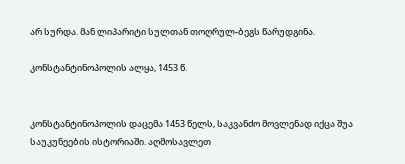არ სურდა. მან ლიპარიტი სულთან თოღრულ-ბეგს წარუდგინა.

კონსტანტინოპოლის ალყა, 1453 წ.


კონსტანტინოპოლის დაცემა 1453 წელს, საკვანძო მოვლენად იქცა შუა საუკუნეების ისტორიაში. აღმოსავლეთ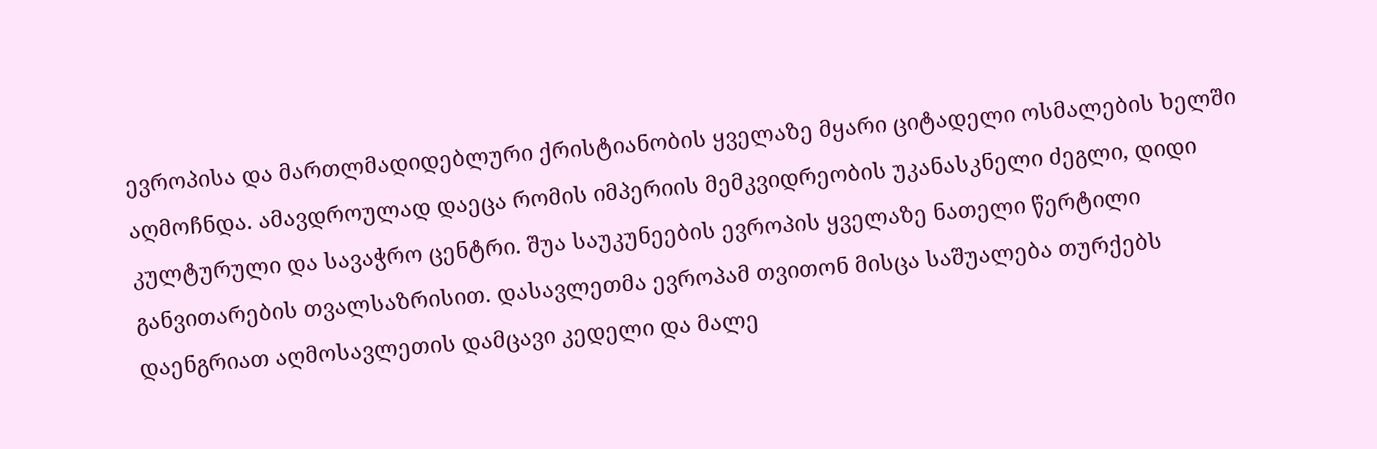ევროპისა და მართლმადიდებლური ქრისტიანობის ყველაზე მყარი ციტადელი ოსმალების ხელში აღმოჩნდა. ამავდროულად დაეცა რომის იმპერიის მემკვიდრეობის უკანასკნელი ძეგლი, დიდი კულტურული და სავაჭრო ცენტრი. შუა საუკუნეების ევროპის ყველაზე ნათელი წერტილი განვითარების თვალსაზრისით. დასავლეთმა ევროპამ თვითონ მისცა საშუალება თურქებს დაენგრიათ აღმოსავლეთის დამცავი კედელი და მალე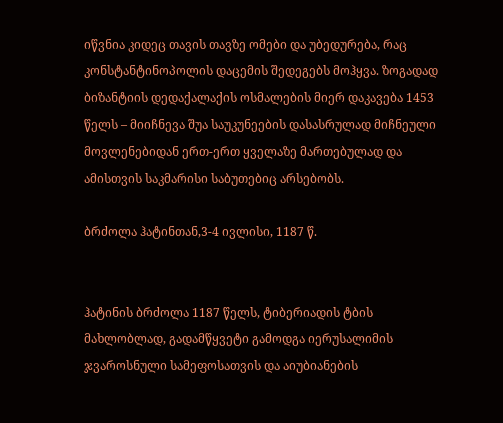იწვნია კიდეც თავის თავზე ომები და უბედურება, რაც კონსტანტინოპოლის დაცემის შედეგებს მოჰყვა. ზოგადად ბიზანტიის დედაქალაქის ოსმალების მიერ დაკავება 1453 წელს – მიიჩნევა შუა საუკუნეების დასასრულად მიჩნეული მოვლენებიდან ერთ-ერთ ყველაზე მართებულად და ამისთვის საკმარისი საბუთებიც არსებობს.

ბრძოლა ჰატინთან,3-4 ივლისი, 1187 წ.


ჰატინის ბრძოლა 1187 წელს, ტიბერიადის ტბის მახლობლად, გადამწყვეტი გამოდგა იერუსალიმის ჯვაროსნული სამეფოსათვის და აიუბიანების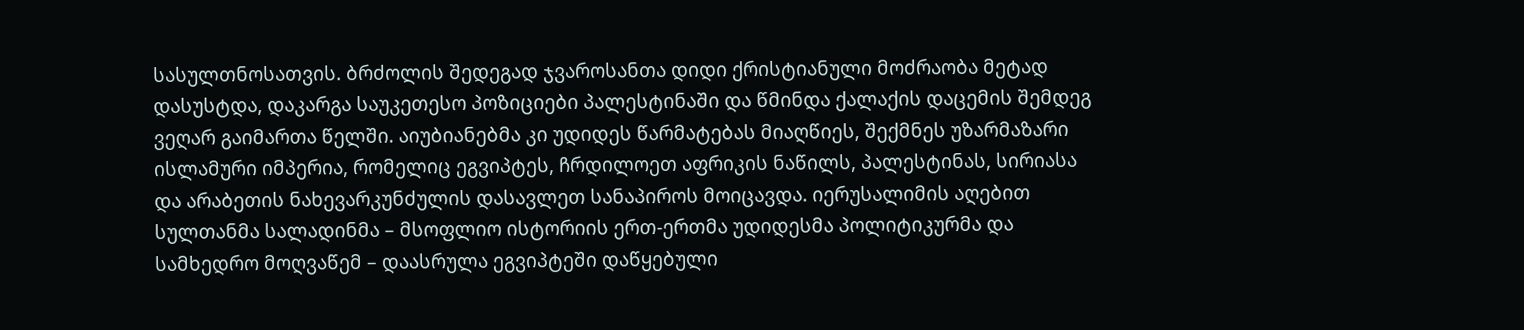სასულთნოსათვის. ბრძოლის შედეგად ჯვაროსანთა დიდი ქრისტიანული მოძრაობა მეტად დასუსტდა, დაკარგა საუკეთესო პოზიციები პალესტინაში და წმინდა ქალაქის დაცემის შემდეგ ვეღარ გაიმართა წელში. აიუბიანებმა კი უდიდეს წარმატებას მიაღწიეს, შექმნეს უზარმაზარი ისლამური იმპერია, რომელიც ეგვიპტეს, ჩრდილოეთ აფრიკის ნაწილს, პალესტინას, სირიასა და არაბეთის ნახევარკუნძულის დასავლეთ სანაპიროს მოიცავდა. იერუსალიმის აღებით სულთანმა სალადინმა – მსოფლიო ისტორიის ერთ-ერთმა უდიდესმა პოლიტიკურმა და სამხედრო მოღვაწემ – დაასრულა ეგვიპტეში დაწყებული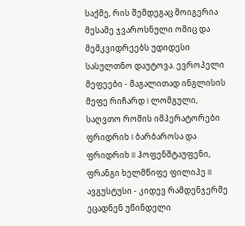საქმე, რის შემდეგაც მოიგერია მესამე ჯვაროსნული ომიც და მემკვიდრეებს უდიდესი სასულთნო დაუტოვა. ევროპელი მეფეები - მაგალითად ინგლისის მეფე რიჩარდ I ლომგული, საღვთო რომის იმპერატორები ფრიდრიხ I ბარბაროსა და ფრიდრიხ II ჰოფენშტაუფენი, ფრანგი ხელმწიფე ფილიპე II ავგუსტუსი - კიდევ რამდენჯერმე ეცადნენ უწინდელი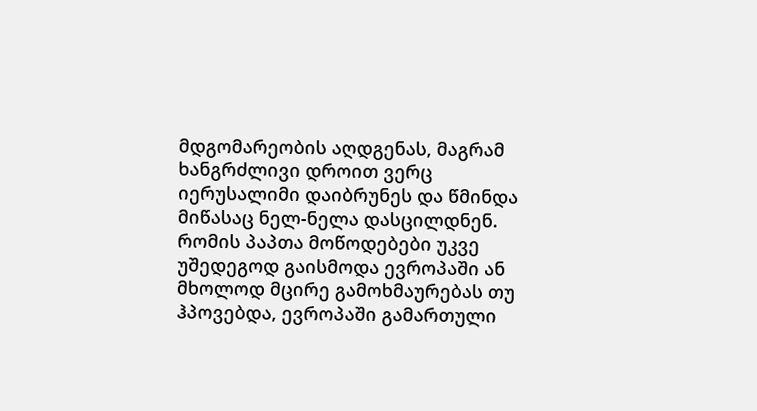მდგომარეობის აღდგენას, მაგრამ ხანგრძლივი დროით ვერც იერუსალიმი დაიბრუნეს და წმინდა მიწასაც ნელ-ნელა დასცილდნენ. რომის პაპთა მოწოდებები უკვე უშედეგოდ გაისმოდა ევროპაში ან მხოლოდ მცირე გამოხმაურებას თუ ჰპოვებდა, ევროპაში გამართული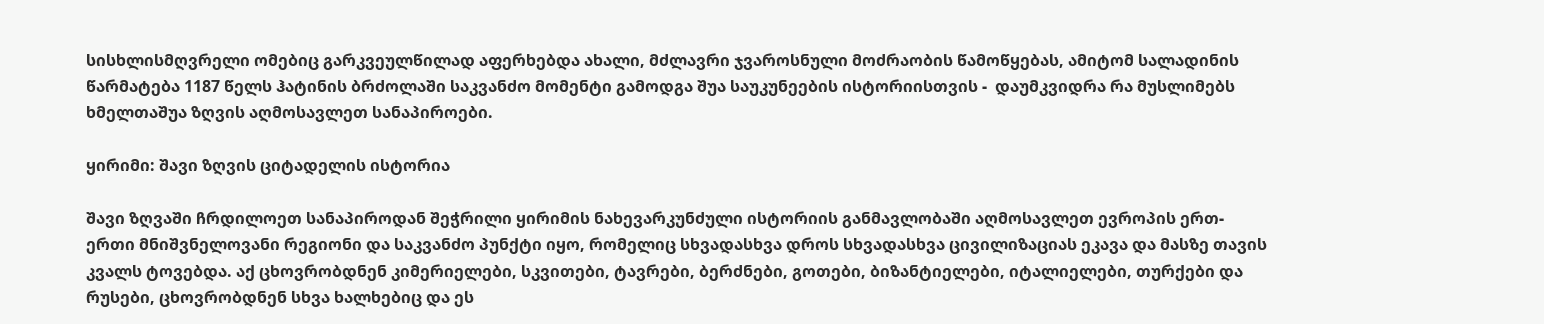სისხლისმღვრელი ომებიც გარკვეულწილად აფერხებდა ახალი, მძლავრი ჯვაროსნული მოძრაობის წამოწყებას, ამიტომ სალადინის წარმატება 1187 წელს ჰატინის ბრძოლაში საკვანძო მომენტი გამოდგა შუა საუკუნეების ისტორიისთვის -  დაუმკვიდრა რა მუსლიმებს ხმელთაშუა ზღვის აღმოსავლეთ სანაპიროები.

ყირიმი: შავი ზღვის ციტადელის ისტორია

შავი ზღვაში ჩრდილოეთ სანაპიროდან შეჭრილი ყირიმის ნახევარკუნძული ისტორიის განმავლობაში აღმოსავლეთ ევროპის ერთ-ერთი მნიშვნელოვანი რეგიონი და საკვანძო პუნქტი იყო, რომელიც სხვადასხვა დროს სხვადასხვა ცივილიზაციას ეკავა და მასზე თავის კვალს ტოვებდა. აქ ცხოვრობდნენ კიმერიელები, სკვითები, ტავრები, ბერძნები, გოთები, ბიზანტიელები, იტალიელები, თურქები და რუსები, ცხოვრობდნენ სხვა ხალხებიც და ეს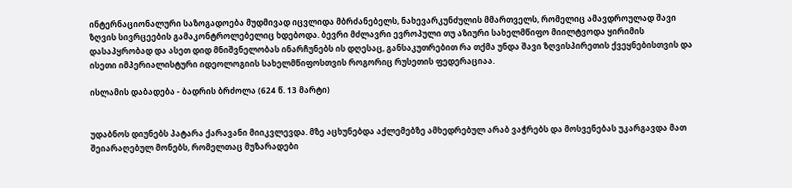ინტერნაციონალური საზოგადოება მუდმივად იცვლიდა მბრძანებელს, ნახევარკუნძულის მმართველს, რომელიც ამავდროულად შავი ზღვის სივრცეების გამაკონტროლებელიც ხდებოდა. ბევრი მძლავრი ევროპული თუ აზიური სახელმწიფო მიილტვოდა ყირიმის დასაპყრობად და ასეთ დიდ მნიშვნელობას ინარჩუნებს ის დღესაც, განსაკუთრებით რა თქმა უნდა შავი ზღვისპირეთის ქვეყნებისთვის და ისეთი იმპერიალისტური იდეოლოგიის სახელმწიფოსთვის როგორიც რუსეთის ფედერაციაა.

ისლამის დაბადება - ბადრის ბრძოლა (624 წ. 13 მარტი)


უდაბნოს დიუნებს პატარა ქარავანი მიიკვლევდა. მზე აცხუნებდა აქლემებზე ამხედრებულ არაბ ვაჭრებს და მოსვენებას უკარგავდა მათ შეიარაღებულ მონებს, რომელთაც მუზარადები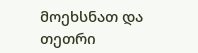მოეხსნათ და თეთრი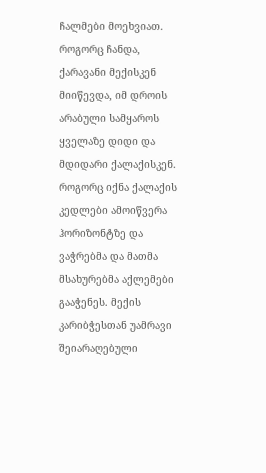ჩალმები მოეხვიათ. როგორც ჩანდა, ქარავანი მექისკენ მიიწევდა, იმ დროის არაბული სამყაროს ყველაზე დიდი და მდიდარი ქალაქისკენ. როგორც იქნა ქალაქის კედლები ამოიწვერა ჰორიზონტზე და ვაჭრებმა და მათმა მსახურებმა აქლემები გააჭენეს. მექის კარიბჭესთან უამრავი შეიარაღებული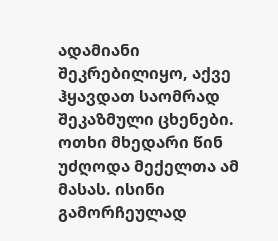ადამიანი შეკრებილიყო, აქვე ჰყავდათ საომრად შეკაზმული ცხენები. ოთხი მხედარი წინ უძღოდა მექელთა ამ მასას. ისინი გამორჩეულად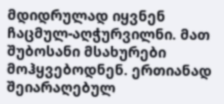მდიდრულად იყვნენ ჩაცმულ-აღჭურვილნი. მათ შუბოსანი მსახურები მოჰყვებოდნენ. ერთიანად შეიარაღებულ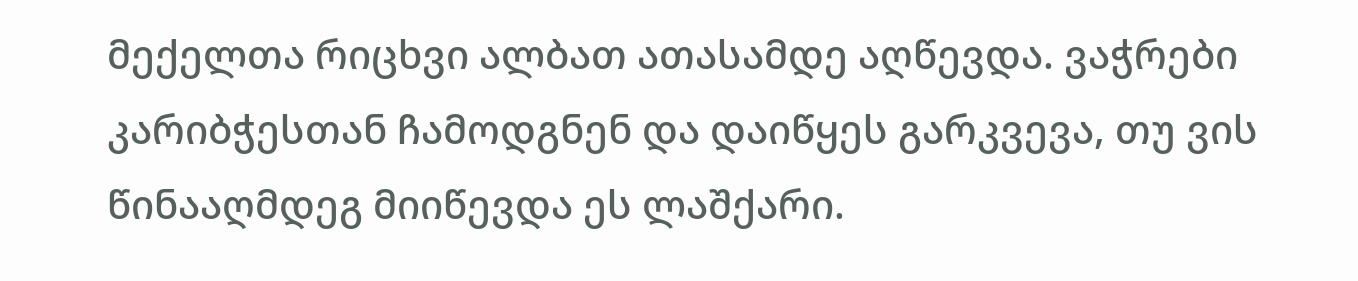მექელთა რიცხვი ალბათ ათასამდე აღწევდა. ვაჭრები კარიბჭესთან ჩამოდგნენ და დაიწყეს გარკვევა, თუ ვის წინააღმდეგ მიიწევდა ეს ლაშქარი.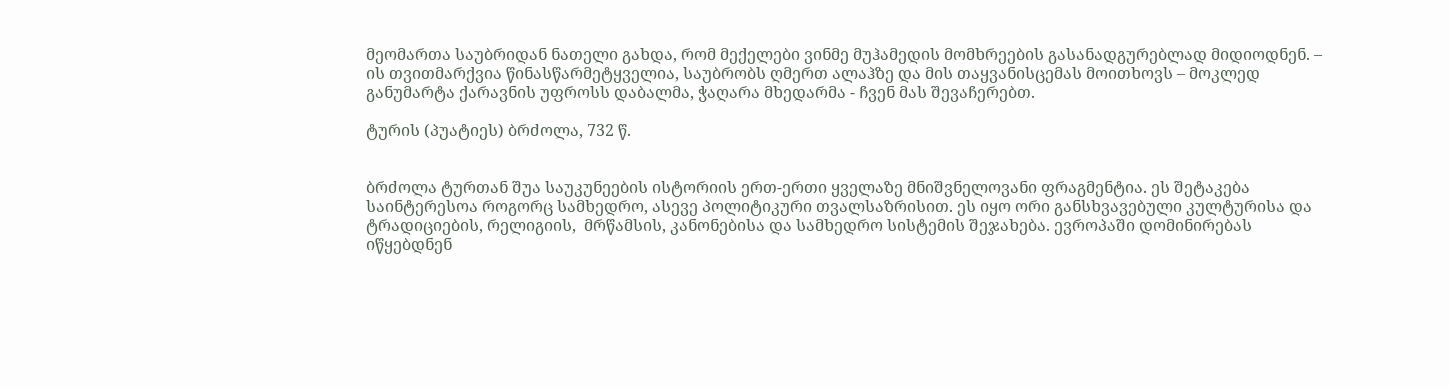მეომართა საუბრიდან ნათელი გახდა, რომ მექელები ვინმე მუჰამედის მომხრეების გასანადგურებლად მიდიოდნენ. – ის თვითმარქვია წინასწარმეტყველია, საუბრობს ღმერთ ალაჰზე და მის თაყვანისცემას მოითხოვს – მოკლედ განუმარტა ქარავნის უფროსს დაბალმა, ჭაღარა მხედარმა - ჩვენ მას შევაჩერებთ.

ტურის (პუატიეს) ბრძოლა, 732 წ.


ბრძოლა ტურთან შუა საუკუნეების ისტორიის ერთ-ერთი ყველაზე მნიშვნელოვანი ფრაგმენტია. ეს შეტაკება საინტერესოა როგორც სამხედრო, ასევე პოლიტიკური თვალსაზრისით. ეს იყო ორი განსხვავებული კულტურისა და ტრადიციების, რელიგიის,  მრწამსის, კანონებისა და სამხედრო სისტემის შეჯახება. ევროპაში დომინირებას იწყებდნენ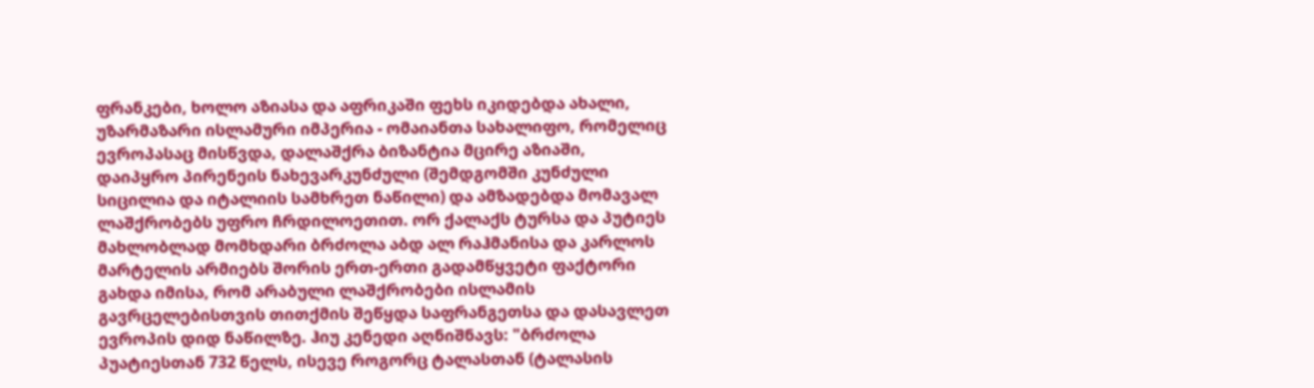ფრანკები, ხოლო აზიასა და აფრიკაში ფეხს იკიდებდა ახალი, უზარმაზარი ისლამური იმპერია - ომაიანთა სახალიფო, რომელიც ევროპასაც მისწვდა, დალაშქრა ბიზანტია მცირე აზიაში, დაიპყრო პირენეის ნახევარკუნძული (შემდგომში კუნძული სიცილია და იტალიის სამხრეთ ნაწილი) და ამზადებდა მომავალ ლაშქრობებს უფრო ჩრდილოეთით. ორ ქალაქს ტურსა და პუტიეს მახლობლად მომხდარი ბრძოლა აბდ ალ რაჰმანისა და კარლოს მარტელის არმიებს შორის ერთ-ერთი გადამწყვეტი ფაქტორი გახდა იმისა, რომ არაბული ლაშქრობები ისლამის გავრცელებისთვის თითქმის შეწყდა საფრანგეთსა და დასავლეთ ევროპის დიდ ნაწილზე. ჰიუ კენედი აღნიშნავს: "ბრძოლა პუატიესთან 732 წელს, ისევე როგორც ტალასთან (ტალასის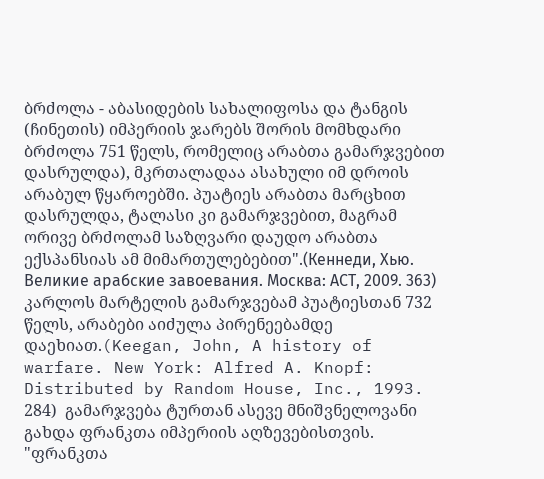ბრძოლა - აბასიდების სახალიფოსა და ტანგის (ჩინეთის) იმპერიის ჯარებს შორის მომხდარი ბრძოლა 751 წელს, რომელიც არაბთა გამარჯვებით დასრულდა), მკრთალადაა ასახული იმ დროის არაბულ წყაროებში. პუატიეს არაბთა მარცხით დასრულდა, ტალასი კი გამარჯვებით, მაგრამ ორივე ბრძოლამ საზღვარი დაუდო არაბთა ექსპანსიას ამ მიმართულებებით".(Кеннеди, Хью. Великие арабские завоевания. Mосква: АСТ, 2009. 363) კარლოს მარტელის გამარჯვებამ პუატიესთან 732 წელს, არაბები აიძულა პირენეებამდე დაეხიათ.(Keegan, John, A history of warfare. New York: Alfred A. Knopf: Distributed by Random House, Inc., 1993. 284)  გამარჯვება ტურთან ასევე მნიშვნელოვანი გახდა ფრანკთა იმპერიის აღზევებისთვის. "ფრანკთა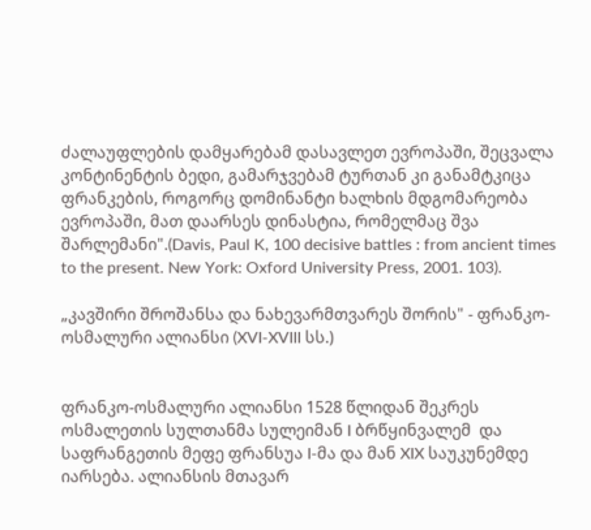ძალაუფლების დამყარებამ დასავლეთ ევროპაში, შეცვალა კონტინენტის ბედი, გამარჯვებამ ტურთან კი განამტკიცა ფრანკების, როგორც დომინანტი ხალხის მდგომარეობა ევროპაში, მათ დაარსეს დინასტია, რომელმაც შვა შარლემანი".(Davis, Paul K, 100 decisive battles : from ancient times to the present. New York: Oxford University Press, 2001. 103).

„კავშირი შროშანსა და ნახევარმთვარეს შორის" - ფრანკო-ოსმალური ალიანსი (XVI-XVIII სს.)


ფრანკო-ოსმალური ალიანსი 1528 წლიდან შეკრეს ოსმალეთის სულთანმა სულეიმან I ბრწყინვალემ  და საფრანგეთის მეფე ფრანსუა I-მა და მან XIX საუკუნემდე იარსება. ალიანსის მთავარ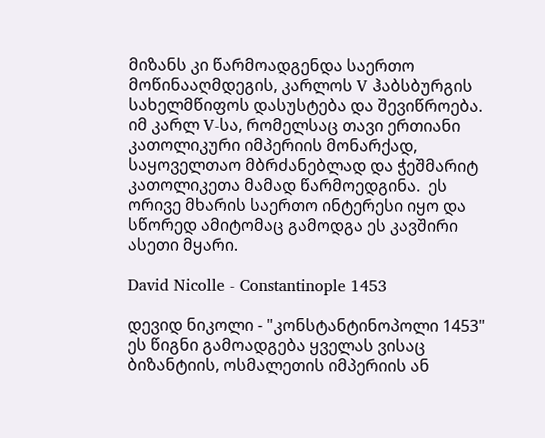მიზანს კი წარმოადგენდა საერთო მოწინააღმდეგის, კარლოს V ჰაბსბურგის სახელმწიფოს დასუსტება და შევიწროება. იმ კარლ V-სა, რომელსაც თავი ერთიანი კათოლიკური იმპერიის მონარქად, საყოველთაო მბრძანებლად და ჭეშმარიტ კათოლიკეთა მამად წარმოედგინა.  ეს ორივე მხარის საერთო ინტერესი იყო და სწორედ ამიტომაც გამოდგა ეს კავშირი ასეთი მყარი.

David Nicolle - Constantinople 1453

დევიდ ნიკოლი - "კონსტანტინოპოლი 1453"
ეს წიგნი გამოადგება ყველას ვისაც ბიზანტიის, ოსმალეთის იმპერიის ან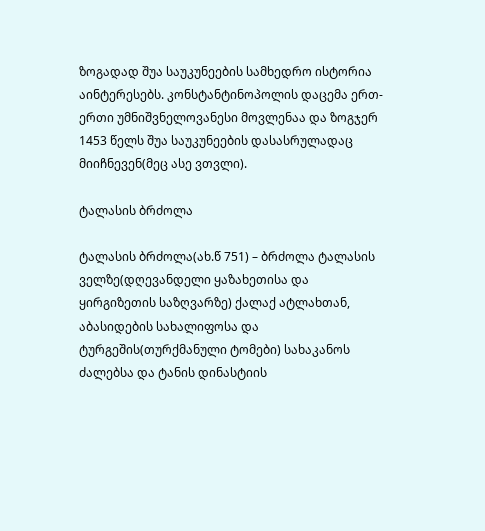ზოგადად შუა საუკუნეების სამხედრო ისტორია აინტერესებს. კონსტანტინოპოლის დაცემა ერთ-ერთი უმნიშვნელოვანესი მოვლენაა და ზოგჯერ 1453 წელს შუა საუკუნეების დასასრულადაც მიიჩნევენ(მეც ასე ვთვლი).

ტალასის ბრძოლა

ტალასის ბრძოლა(ახ.წ 751) – ბრძოლა ტალასის ველზე(დღევანდელი ყაზახეთისა და ყირგიზეთის საზღვარზე) ქალაქ ატლახთან, აბასიდების სახალიფოსა და ტურგეშის(თურქმანული ტომები) სახაკანოს ძალებსა და ტანის დინასტიის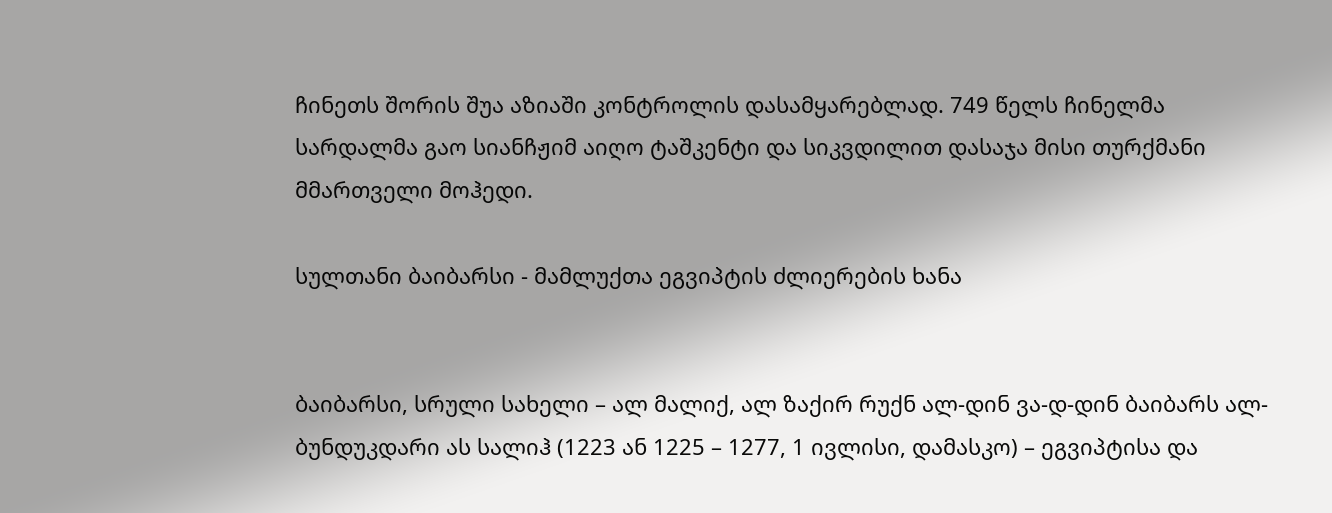ჩინეთს შორის შუა აზიაში კონტროლის დასამყარებლად. 749 წელს ჩინელმა სარდალმა გაო სიანჩჟიმ აიღო ტაშკენტი და სიკვდილით დასაჯა მისი თურქმანი მმართველი მოჰედი.

სულთანი ბაიბარსი - მამლუქთა ეგვიპტის ძლიერების ხანა


ბაიბარსი, სრული სახელი – ალ მალიქ, ალ ზაქირ რუქნ ალ-დინ ვა-დ-დინ ბაიბარს ალ-ბუნდუკდარი ას სალიჰ (1223 ან 1225 – 1277, 1 ივლისი, დამასკო) – ეგვიპტისა და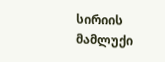სირიის მამლუქი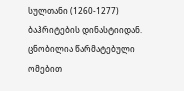სულთანი (1260-1277) ბაჰრიტების დინასტიიდან. ცნობილია წარმატებული ომებით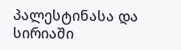პალესტინასა და სირიაში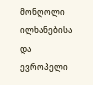მონღოლი ილხანებისა და ევროპელი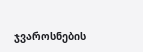ჯვაროსნების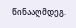წინააღმდეგ.